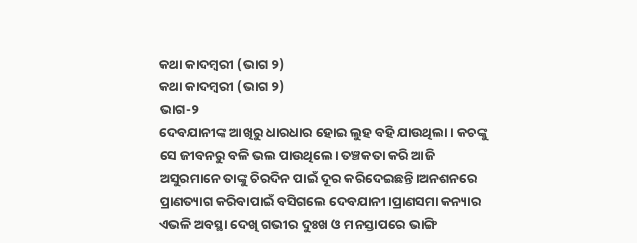କଥା କାଦମ୍ବରୀ (ଭାଗ ୨)
କଥା କାଦମ୍ବରୀ (ଭାଗ ୨)
ଭାଗ-୨
ଦେବଯାନୀଙ୍କ ଆଖିରୁ ଧାରଧାର ହୋଇ ଲୁହ ବହି ଯାଉଥିଲା। କଚଙ୍କୁ ସେ ଜୀବନରୁ ବଳି ଭଲ ପାଉଥିଲେ। ତଞ୍ଚକତା କରି ଆଜି ଅସୁରମାନେ ତାଙ୍କୁ ଚିରଦିନ ପାଇଁ ଦୂର କରିଦେଇଛନ୍ତି।ଅନଶନରେ ପ୍ରାଣତ୍ୟାଗ କରିବାପାଇଁ ବସିଗଲେ ଦେବଯାନୀ।ପ୍ରାଣସମା କନ୍ୟାର ଏଭଳି ଅବସ୍ଥା ଦେଖି ଗଭୀର ଦୁଃଖ ଓ ମନସ୍ତାପରେ ଭାଙ୍ଗି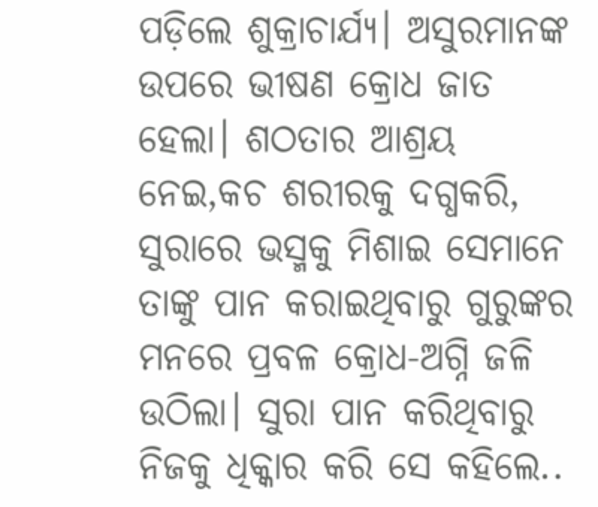ପଡ଼ିଲେ ଶୁକ୍ରାଚାର୍ଯ୍ୟ। ଅସୁରମାନଙ୍କ ଉପରେ ଭୀଷଣ କ୍ରୋଧ ଜାତ ହେଲା। ଶଠତାର ଆଶ୍ରୟ ନେଇ,କଚ ଶରୀରକୁ ଦଗ୍ଧକରି, ସୁରାରେ ଭସ୍ମକୁ ମିଶାଇ ସେମାନେ ତାଙ୍କୁ ପାନ କରାଇଥିବାରୁ ଗୁରୁଙ୍କର ମନରେ ପ୍ରବଳ କ୍ରୋଧ-ଅଗ୍ନି ଜଳି ଉଠିଲା। ସୁରା ପାନ କରିଥିବାରୁ ନିଜକୁ ଧିକ୍କାର କରି ସେ କହିଲେ..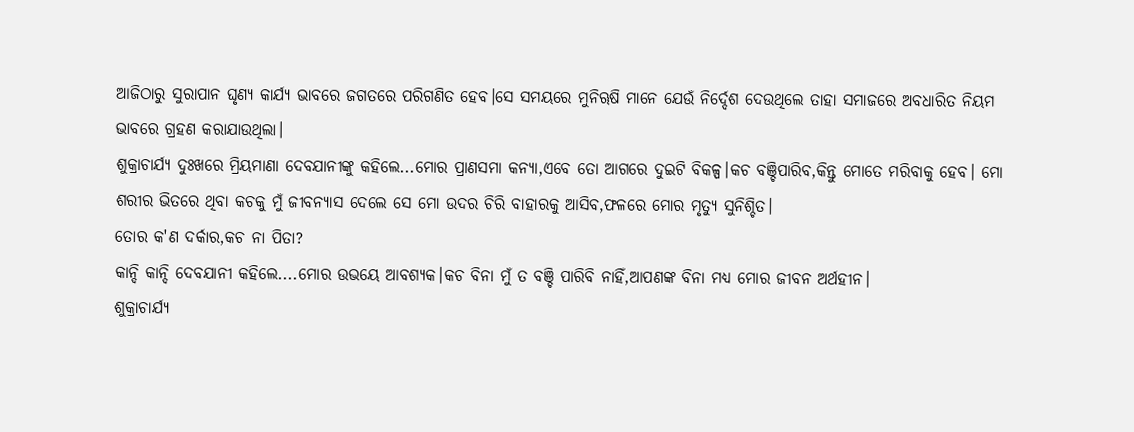ଆଜିଠାରୁ ସୁରାପାନ ଘୃଣ୍ୟ କାର୍ଯ୍ୟ ଭାବରେ ଜଗତରେ ପରିଗଣିତ ହେବ।ସେ ସମୟରେ ମୁନିୠଷି ମାନେ ଯେଉଁ ନିର୍ଦ୍ଦେଶ ଦେଉଥିଲେ ତାହା ସମାଜରେ ଅବଧାରିତ ନିୟମ ଭାବରେ ଗ୍ରହଣ କରାଯାଉଥିଲା।
ଶୁକ୍ରାଚାର୍ଯ୍ୟ ଦୁଃଖରେ ମ୍ରିୟମାଣା ଦେବଯାନୀଙ୍କୁ କହିଲେ...ମୋର ପ୍ରାଣସମା କନ୍ୟା,ଏବେ ତୋ ଆଗରେ ଦୁଇଟି ବିକଳ୍ପ।କଚ ବଞ୍ଚିପାରିବ,କିନ୍ତୁ ମୋତେ ମରିବାକୁ ହେବ। ମୋ ଶରୀର ଭିତରେ ଥିବା କଚକୁ ମୁଁ ଜୀବନ୍ୟାସ ଦେଲେ ସେ ମୋ ଉଦର ଚିରି ବାହାରକୁ ଆସିବ,ଫଳରେ ମୋର ମୃତ୍ୟୁ ସୁନିଶ୍ଚିତ।
ତୋର କ'ଣ ଦର୍କାର,କଚ ନା ପିତା?
କାନ୍ଦି କାନ୍ଦି ଦେବଯାନୀ କହିଲେ....ମୋର ଉଭୟେ ଆବଶ୍ୟକ।କଚ ବିନା ମୁଁ ତ ବଞ୍ଚି ପାରିବି ନାହିଁ,ଆପଣଙ୍କ ବିନା ମଧ୍ୟ ମୋର ଜୀବନ ଅର୍ଥହୀନ।
ଶୁକ୍ରାଚାର୍ଯ୍ୟ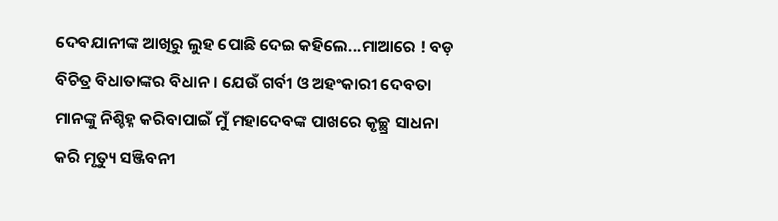ଦେବଯାନୀଙ୍କ ଆଖିରୁ ଲୁହ ପୋଛି ଦେଇ କହିଲେ...ମାଆରେ ! ବଡ଼ ବିଚିତ୍ର ବିଧାତାଙ୍କର ବିଧାନ। ଯେଉଁ ଗର୍ବୀ ଓ ଅହଂକାରୀ ଦେବତା ମାନଙ୍କୁ ନିଶ୍ଚିହ୍ନ କରିବାପାଇଁ ମୁଁ ମହାଦେବଙ୍କ ପାଖରେ କୃଚ୍ଛ୍ର ସାଧନା କରି ମୃତ୍ୟୁ ସଞ୍ଜିବନୀ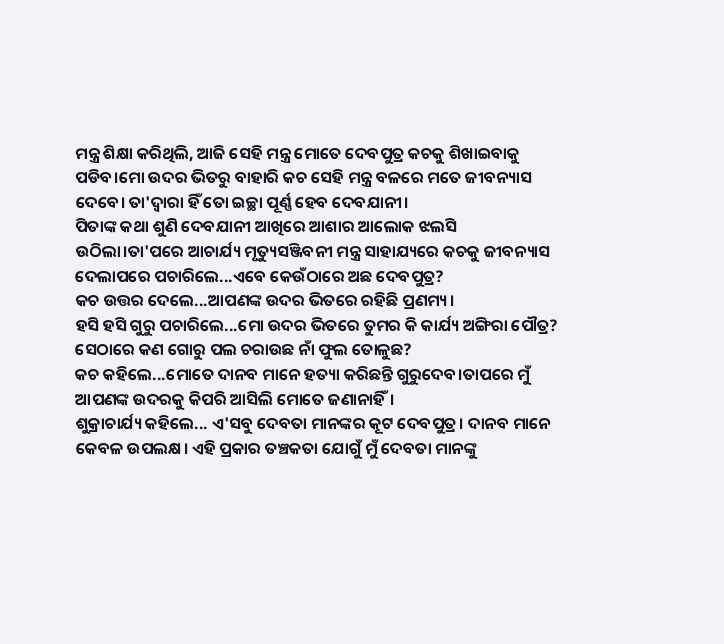ମନ୍ତ୍ର ଶିକ୍ଷା କରିଥିଲି, ଆଜି ସେହି ମନ୍ତ୍ର ମୋତେ ଦେବପୁତ୍ର କଚକୁ ଶିଖାଇବାକୁ ପଡିବ।ମୋ ଉଦର ଭିତରୁ ବାହାରି କଚ ସେହି ମନ୍ତ୍ର ବଳରେ ମତେ ଜୀବନ୍ୟାସ ଦେବେ। ତା'ଦ୍ବାରା ହିଁ ତୋ ଇଚ୍ଛା ପୂର୍ଣ୍ଣ ହେବ ଦେବଯାନୀ।
ପିତାଙ୍କ କଥା ଶୁଣି ଦେବଯାନୀ ଆଖିରେ ଆଶାର ଆଲୋକ ଝଲସି ଉଠିଲା।ତା'ପରେ ଆଚାର୍ଯ୍ୟ ମୃତ୍ୟୁସଞ୍ଜିବନୀ ମନ୍ତ୍ର ସାହାଯ୍ୟରେ କଚକୁ ଜୀବନ୍ୟାସ ଦେଲାପରେ ପଚାରିଲେ...ଏବେ କେଉଁଠାରେ ଅଛ ଦେବପୁତ୍ର?
କଚ ଉତ୍ତର ଦେଲେ...ଆପଣଙ୍କ ଉଦର ଭିତରେ ରହିଛି ପ୍ରଣମ୍ୟ।
ହସି ହସି ଗୁରୁ ପଚାରିଲେ...ମୋ ଉଦର ଭିତରେ ତୁମର କି କାର୍ଯ୍ୟ ଅଙ୍ଗିରା ପୌତ୍ର? ସେଠାରେ କଣ ଗୋରୁ ପଲ ଚରାଉଛ ନାଁ ଫୁଲ ତୋଳୁଛ?
କଚ କହିଲେ...ମୋତେ ଦାନବ ମାନେ ହତ୍ୟା କରିଛନ୍ତି ଗୁରୁଦେବ।ତାପରେ ମୁଁ ଆପଣଙ୍କ ଉଦରକୁ କିପରି ଆସିଲି ମୋତେ ଜଣାନାହିଁ।
ଶୁକ୍ରାଚାର୍ଯ୍ୟ କହିଲେ... ଏ'ସବୁ ଦେବତା ମାନଙ୍କର କୂଟ ଦେବପୁତ୍ର। ଦାନବ ମାନେ କେବଳ ଉପଲକ୍ଷ। ଏହି ପ୍ରକାର ତଞ୍ଚକତା ଯୋଗୁଁ ମୁଁ ଦେବତା ମାନଙ୍କୁ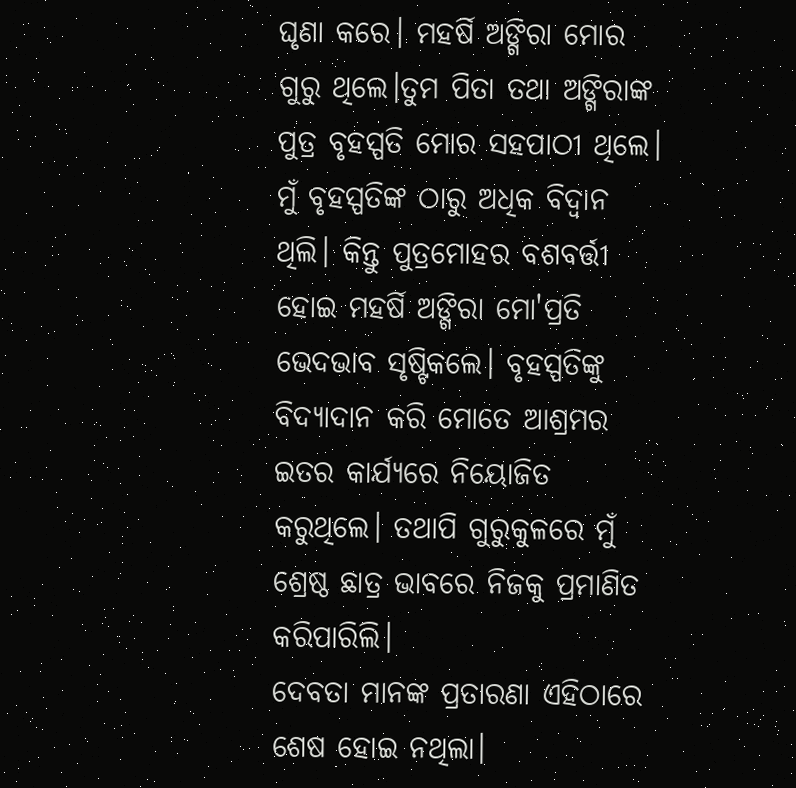ଘୃଣା କରେ। ମହର୍ଷି ଅଙ୍ଗିରା ମୋର ଗୁରୁ ଥିଲେ।ତୁମ ପିତା ତଥା ଅଙ୍ଗିରାଙ୍କ ପୁତ୍ର ବୃହସ୍ପତି ମୋର ସହପାଠୀ ଥିଲେ। ମୁଁ ବୃହସ୍ପତିଙ୍କ ଠାରୁ ଅଧିକ ବିଦ୍ୱାନ ଥିଲି। କିନ୍ତୁ ପୁତ୍ରମୋହର ବଶବର୍ତ୍ତୀ ହୋଇ ମହର୍ଷି ଅଙ୍ଗିରା ମୋ'ପ୍ରତି ଭେଦଭାବ ସୃଷ୍ଟିକଲେ। ବୃହସ୍ପତିଙ୍କୁ ବିଦ୍ୟାଦାନ କରି ମୋତେ ଆଶ୍ରମର ଇତର କାର୍ଯ୍ୟରେ ନିୟୋଜିତ କରୁଥିଲେ। ତଥାପି ଗୁରୁକୁଳରେ ମୁଁ ଶ୍ରେଷ୍ଠ ଛାତ୍ର ଭାବରେ ନିଜକୁ ପ୍ରମାଣିତ କରିପାରିଲି।
ଦେବତା ମାନଙ୍କ ପ୍ରତାରଣା ଏହିଠାରେ ଶେଷ ହୋଇ ନଥିଲା।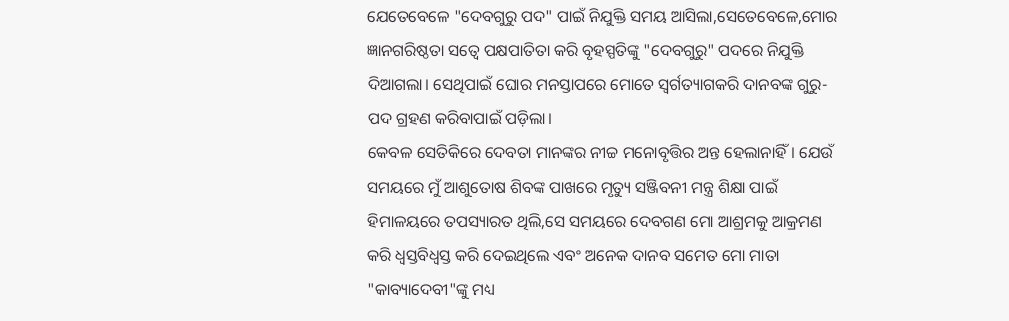ଯେତେବେଳେ "ଦେବଗୁରୁ ପଦ" ପାଇଁ ନିଯୁକ୍ତି ସମୟ ଆସିଲା,ସେତେବେଳେ,ମୋର ଜ୍ଞାନଗରିଷ୍ଠତା ସତ୍ବେ ପକ୍ଷପାତିତା କରି ବୃହସ୍ପତିଙ୍କୁ "ଦେବଗୁରୁ" ପଦରେ ନିଯୁକ୍ତି ଦିଆଗଲା। ସେଥିପାଇଁ ଘୋର ମନସ୍ତାପରେ ମୋତେ ସ୍ବର୍ଗତ୍ୟାଗକରି ଦାନବଙ୍କ ଗୁରୁ-ପଦ ଗ୍ରହଣ କରିବାପାଇଁ ପଡ଼ିଲା।
କେବଳ ସେତିକିରେ ଦେବତା ମାନଙ୍କର ନୀଚ୍ଚ ମନୋବୃତ୍ତିର ଅନ୍ତ ହେଲାନାହିଁ। ଯେଉଁ ସମୟରେ ମୁଁ ଆଶୁତୋଷ ଶିବଙ୍କ ପାଖରେ ମୃତ୍ୟୁ ସଞ୍ଜିବନୀ ମନ୍ତ୍ର ଶିକ୍ଷା ପାଇଁ ହିମାଳୟରେ ତପସ୍ୟାରତ ଥିଲି,ସେ ସମୟରେ ଦେବଗଣ ମୋ ଆଶ୍ରମକୁ ଆକ୍ରମଣ କରି ଧ୍ବସ୍ତବିଧ୍ବସ୍ତ କରି ଦେଇଥିଲେ ଏବଂ ଅନେକ ଦାନବ ସମେତ ମୋ ମାତା "କାବ୍ୟାଦେବୀ"ଙ୍କୁ ମଧ୍ୟ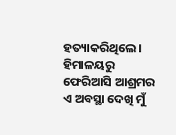ହତ୍ୟାକରିଥିଲେ।
ହିମାଳୟରୁ ଫେରିଆସି ଆଶ୍ରମର ଏ ଅବସ୍ଥା ଦେଖି ମୁଁ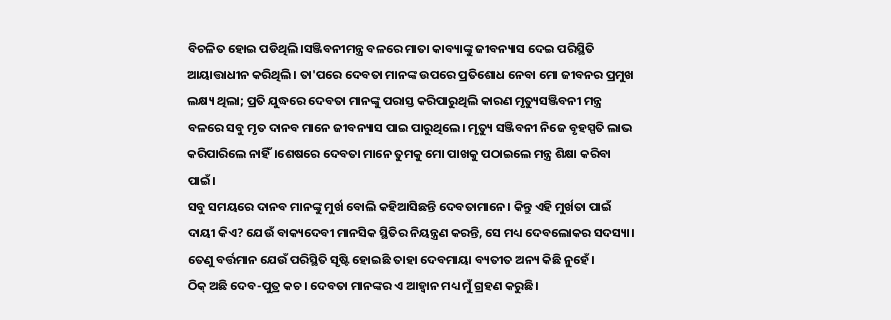ବିଚଳିତ ହୋଇ ପଡିଥିଲି।ସଞ୍ଜିବନୀମନ୍ତ୍ର ବଳରେ ମାତା କାବ୍ୟାଙ୍କୁ ଜୀବନ୍ୟାସ ଦେଇ ପରିସ୍ଥିତି ଆୟାତ୍ତାଧୀନ କରିଥିଲି। ତା'ପରେ ଦେବତା ମାନଙ୍କ ଉପରେ ପ୍ରତିଶୋଧ ନେବା ମୋ ଜୀବନର ପ୍ରମୁଖ ଲକ୍ଷ୍ୟ ଥିଲା; ପ୍ରତି ଯୁଦ୍ଧରେ ଦେବତା ମାନଙ୍କୁ ପରାସ୍ତ କରିପାରୁଥିଲି କାରଣ ମୃତ୍ୟୁସଞ୍ଜିବନୀ ମନ୍ତ୍ର ବଳରେ ସବୁ ମୃତ ଦାନବ ମାନେ ଜୀବନ୍ୟାସ ପାଇ ପାରୁଥିଲେ। ମୃତ୍ୟୁ ସଞ୍ଜିବନୀ ନିଜେ ବୃହସ୍ପତି ଲାଭ କରିପାରିଲେ ନାହିଁ।ଶେଷରେ ଦେବତା ମାନେ ତୁମକୁ ମୋ ପାଖକୁ ପଠାଇଲେ ମନ୍ତ୍ର ଶିକ୍ଷା କରିବା ପାଇଁ।
ସବୁ ସମୟରେ ଦାନବ ମାନଙ୍କୁ ମୁର୍ଖ ବୋଲି କହିଆସିଛନ୍ତି ଦେବତାମାନେ। କିନ୍ତୁ ଏହି ମୁର୍ଖତା ପାଇଁ ଦାୟୀ କିଏ? ଯେଉଁ ବାକ୍ୟଦେବୀ ମାନସିକ ସ୍ଥିତିର ନିୟନ୍ତ୍ରଣ କରନ୍ତି, ସେ ମଧ୍ୟ ଦେବଲୋକର ସଦସ୍ୟା। ତେଣୁ ବର୍ତ୍ତମାନ ଯେଉଁ ପରିସ୍ଥିତି ସୃଷ୍ଟି ହୋଇଛି ତାହା ଦେବମାୟା ବ୍ୟତୀତ ଅନ୍ୟ କିଛି ନୁହେଁ।
ଠିକ୍ ଅଛି ଦେବ-ପୁତ୍ର କଚ। ଦେବତା ମାନଙ୍କର ଏ ଆହ୍ବାନ ମଧ୍ୟ ମୁଁ ଗ୍ରହଣ କରୁଛି।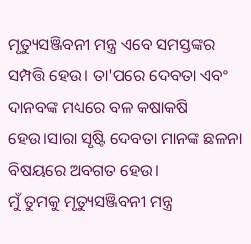ମୃତ୍ୟୁସଞ୍ଜିବନୀ ମନ୍ତ୍ର ଏବେ ସମସ୍ତଙ୍କର ସମ୍ପତ୍ତି ହେଉ। ତା'ପରେ ଦେବତା ଏବଂ ଦାନବଙ୍କ ମଧ୍ୟରେ ବଳ କଷାକଷି ହେଉ।ସାରା ସୃଷ୍ଟି ଦେବତା ମାନଙ୍କ ଛଳନା ବିଷୟରେ ଅବଗତ ହେଉ।
ମୁଁ ତୁମକୁ ମୃତ୍ୟୁସଞ୍ଜିବନୀ ମନ୍ତ୍ର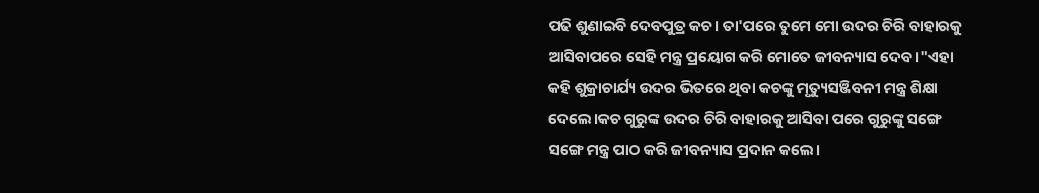ପଢି ଶୁଣାଇବି ଦେବପୁତ୍ର କଚ। ତା'ପରେ ତୁମେ ମୋ ଉଦର ଚିରି ବାହାରକୁ ଆସିବାପରେ ସେହି ମନ୍ତ୍ର ପ୍ରୟୋଗ କରି ମୋତେ ଜୀବନ୍ୟାସ ଦେବ।"ଏହା କହି ଶୁକ୍ରାଚାର୍ଯ୍ୟ ଉଦର ଭିତରେ ଥିବା କଚଙ୍କୁ ମୃତ୍ୟୁସଞ୍ଜିବନୀ ମନ୍ତ୍ର ଶିକ୍ଷା ଦେଲେ।କଚ ଗୁରୁଙ୍କ ଉଦର ଚିରି ବାହାରକୁ ଆସିବା ପରେ ଗୁରୁଙ୍କୁ ସଙ୍ଗେ ସଙ୍ଗେ ମନ୍ତ୍ର ପାଠ କରି ଜୀବନ୍ୟାସ ପ୍ରଦାନ କଲେ।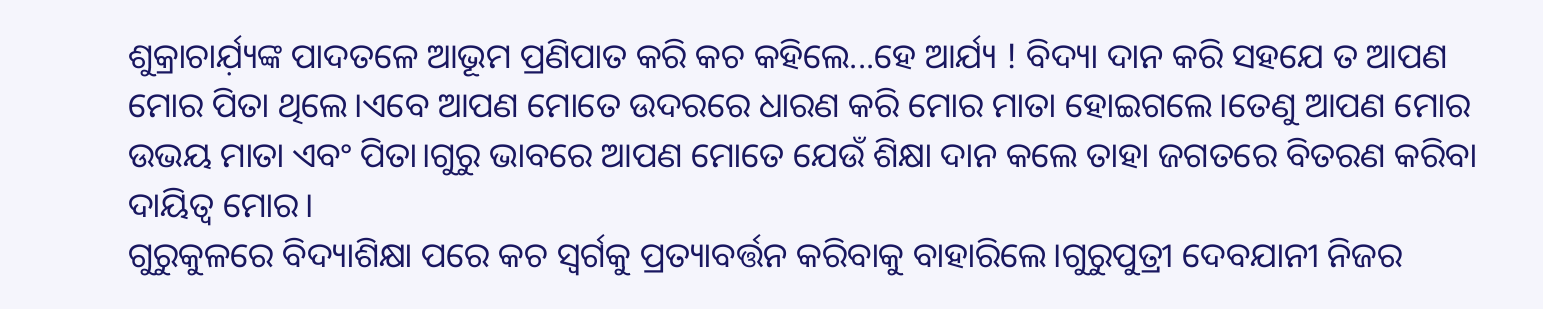ଶୁକ୍ରାଚାର୍ଯ଼୍ୟଙ୍କ ପାଦତଳେ ଆଭୂମ ପ୍ରଣିପାତ କରି କଚ କହିଲେ...ହେ ଆର୍ଯ୍ୟ ! ବିଦ୍ୟା ଦାନ କରି ସହଯେ ତ ଆପଣ ମୋର ପିତା ଥିଲେ।ଏବେ ଆପଣ ମୋତେ ଉଦରରେ ଧାରଣ କରି ମୋର ମାତା ହୋଇଗଲେ।ତେଣୁ ଆପଣ ମୋର ଉଭୟ ମାତା ଏବଂ ପିତା।ଗୁରୁ ଭାବରେ ଆପଣ ମୋତେ ଯେଉଁ ଶିକ୍ଷା ଦାନ କଲେ ତାହା ଜଗତରେ ବିତରଣ କରିବା ଦାୟିତ୍ବ ମୋର।
ଗୁରୁକୁଳରେ ବିଦ୍ୟାଶିକ୍ଷା ପରେ କଚ ସ୍ବର୍ଗକୁ ପ୍ରତ୍ୟାବର୍ତ୍ତନ କରିବାକୁ ବାହାରିଲେ।ଗୁରୁପୁତ୍ରୀ ଦେବଯାନୀ ନିଜର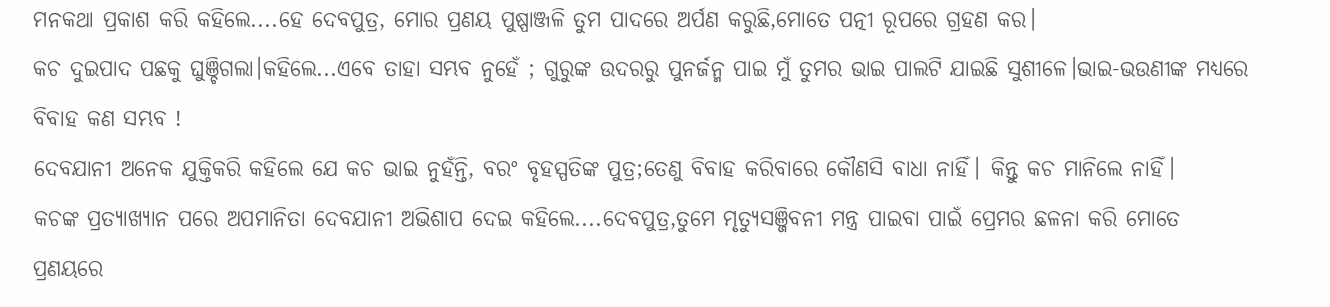ମନକଥା ପ୍ରକାଶ କରି କହିଲେ....ହେ ଦେବପୁତ୍ର, ମୋର ପ୍ରଣୟ ପୁଷ୍ପାଞ୍ଜଳି ତୁମ ପାଦରେ ଅର୍ପଣ କରୁଛି,ମୋତେ ପତ୍ନୀ ରୂପରେ ଗ୍ରହଣ କର।
କଚ ଦୁଇପାଦ ପଛକୁ ଘୁଞ୍ଚିଗଲା।କହିଲେ...ଏବେ ତାହା ସମ୍ଭବ ନୁହେଁ ; ଗୁରୁଙ୍କ ଉଦରରୁ ପୁନର୍ଜନ୍ମ ପାଇ ମୁଁ ତୁମର ଭାଇ ପାଲଟି ଯାଇଛି ସୁଶୀଳେ।ଭାଇ-ଭଉଣୀଙ୍କ ମଧ୍ୟରେ ବିବାହ କଣ ସମ୍ଭବ !
ଦେବଯାନୀ ଅନେକ ଯୁକ୍ତିକରି କହିଲେ ଯେ କଚ ଭାଇ ନୁହଁନ୍ତି, ବରଂ ବୃହସ୍ପତିଙ୍କ ପୁତ୍ର;ତେଣୁ ବିବାହ କରିବାରେ କୌଣସି ବାଧା ନାହିଁ। କିନ୍ତୁ କଚ ମାନିଲେ ନାହିଁ।
କଚଙ୍କ ପ୍ରତ୍ୟାଖ୍ୟାନ ପରେ ଅପମାନିତା ଦେବଯାନୀ ଅଭିଶାପ ଦେଇ କହିଲେ....ଦେବପୁତ୍ର,ତୁମେ ମୃତ୍ୟୁସଞ୍ଜିବନୀ ମନ୍ତ୍ର ପାଇବା ପାଇଁ ପ୍ରେମର ଛଳନା କରି ମୋତେ ପ୍ରଣୟରେ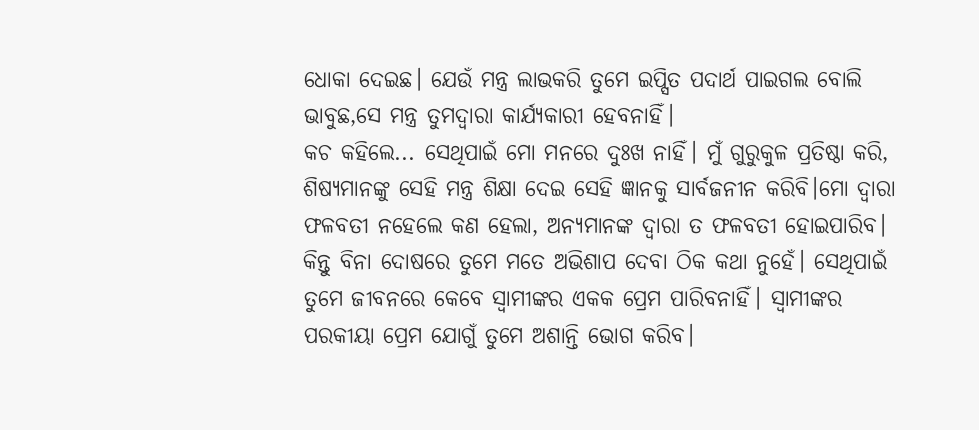ଧୋକା ଦେଇଛ। ଯେଉଁ ମନ୍ତ୍ର ଲାଭକରି ତୁମେ ଇପ୍ସିତ ପଦାର୍ଥ ପାଇଗଲ ବୋଲି ଭାବୁଛ,ସେ ମନ୍ତ୍ର ତୁମଦ୍ଵାରା କାର୍ଯ୍ୟକାରୀ ହେବନାହିଁ।
କଚ କହିଲେ... ସେଥିପାଇଁ ମୋ ମନରେ ଦୁଃଖ ନାହିଁ। ମୁଁ ଗୁରୁକୁଳ ପ୍ରତିଷ୍ଠା କରି, ଶିଷ୍ୟମାନଙ୍କୁ ସେହି ମନ୍ତ୍ର ଶିକ୍ଷା ଦେଇ ସେହି ଜ୍ଞାନକୁ ସାର୍ବଜନୀନ କରିବି।ମୋ ଦ୍ବାରା ଫଳବତୀ ନହେଲେ କଣ ହେଲା, ଅନ୍ୟମାନଙ୍କ ଦ୍ଵାରା ତ ଫଳବତୀ ହୋଇପାରିବ। କିନ୍ତୁ ବିନା ଦୋଷରେ ତୁମେ ମତେ ଅଭିଶାପ ଦେବା ଠିକ କଥା ନୁହେଁ। ସେଥିପାଇଁ ତୁମେ ଜୀବନରେ କେବେ ସ୍ବାମୀଙ୍କର ଏକକ ପ୍ରେମ ପାରିବନାହିଁ। ସ୍ବାମୀଙ୍କର ପରକୀୟା ପ୍ରେମ ଯୋଗୁଁ ତୁମେ ଅଶାନ୍ତି ଭୋଗ କରିବ।